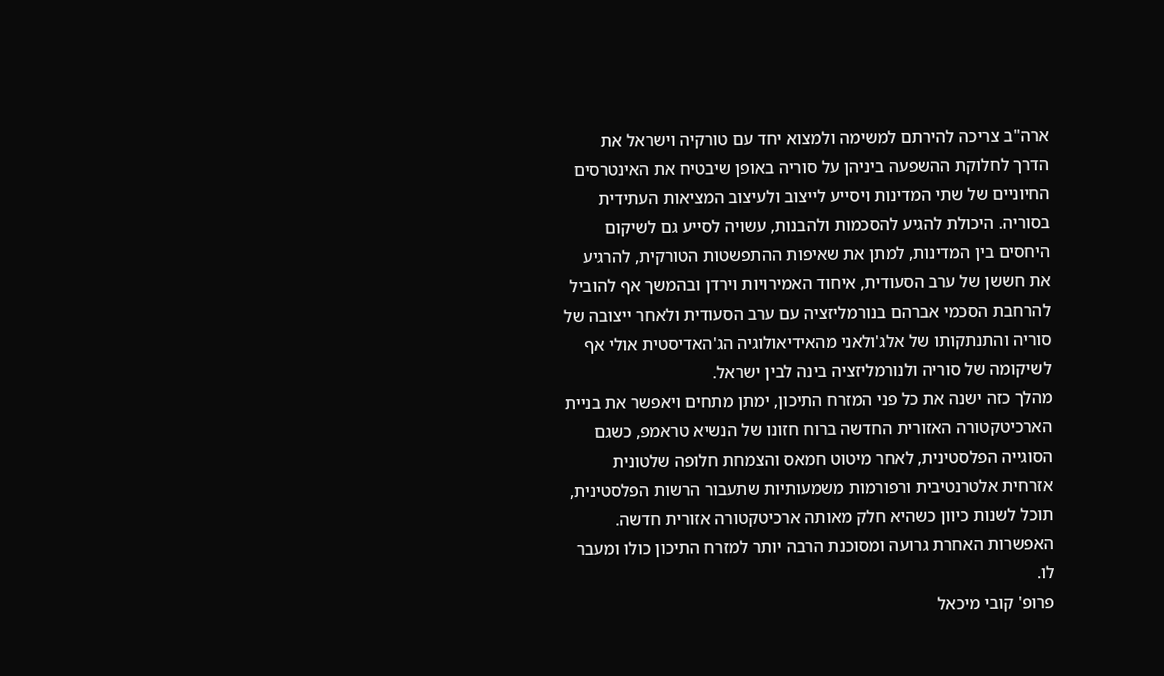ארה"ב צריכה להירתם למשימה ולמצוא יחד עם טורקיה וישראל את הדרך לחלוקת ההשפעה ביניהן על סוריה באופן שיבטיח את האינטרסים החיוניים של שתי המדינות ויסייע לייצוב ולעיצוב המציאות העתידית בסוריה. היכולת להגיע להסכמות ולהבנות, עשויה לסייע גם לשיקום היחסים בין המדינות, למתן את שאיפות ההתפשטות הטורקית, להרגיע את חששן של ערב הסעודית, איחוד האמירויות וירדן ובהמשך אף להוביל להרחבת הסכמי אברהם בנורמליזציה עם ערב הסעודית ולאחר ייצובה של סוריה והתנתקותו של אלג'ולאני מהאידיאולוגיה הג'האדיסטית אולי אף לשיקומה של סוריה ולנורמליזציה בינה לבין ישראל.
מהלך כזה ישנה את כל פני המזרח התיכון, ימתן מתחים ויאפשר את בניית הארכיטקטורה האזורית החדשה ברוח חזונו של הנשיא טראמפ, כשגם הסוגייה הפלסטינית, לאחר מיטוט חמאס והצמחת חלופה שלטונית אזרחית אלטרנטיבית ורפורמות משמעותיות שתעבור הרשות הפלסטינית, תוכל לשנות כיוון כשהיא חלק מאותה ארכיטקטורה אזורית חדשה. האפשרות האחרת גרועה ומסוכנת הרבה יותר למזרח התיכון כולו ומעבר לו.
פרופ' קובי מיכאל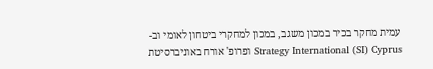עמית מחקר בכיר במכון משגב, במכון למחקרי ביטחון לאומי וב-Strategy International (SI) Cyprus ופרופ' אורח באוניברסיטת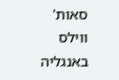סאות' ווילס באנגליה